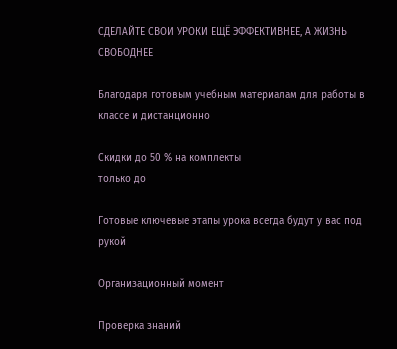СДЕЛАЙТЕ СВОИ УРОКИ ЕЩЁ ЭФФЕКТИВНЕЕ, А ЖИЗНЬ СВОБОДНЕЕ

Благодаря готовым учебным материалам для работы в классе и дистанционно

Скидки до 50 % на комплекты
только до

Готовые ключевые этапы урока всегда будут у вас под рукой

Организационный момент

Проверка знаний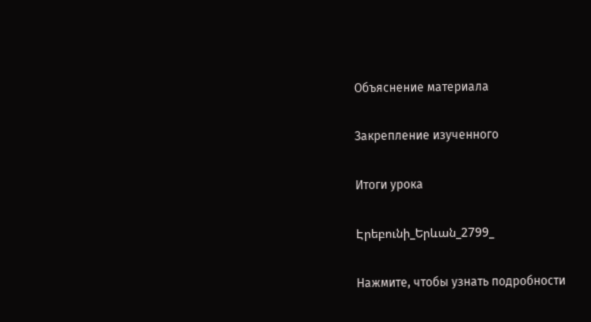Объяснение материала

Закрепление изученного

Итоги урока

Էրեբունի_Երևան_2799_

Нажмите, чтобы узнать подробности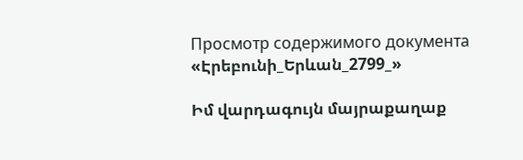Просмотр содержимого документа
«Էրեբունի_Երևան_2799_»

Իմ վարդագույն մայրաքաղաք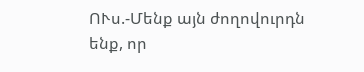ՈՒս.-Մենք այն ժողովուրդն ենք, որ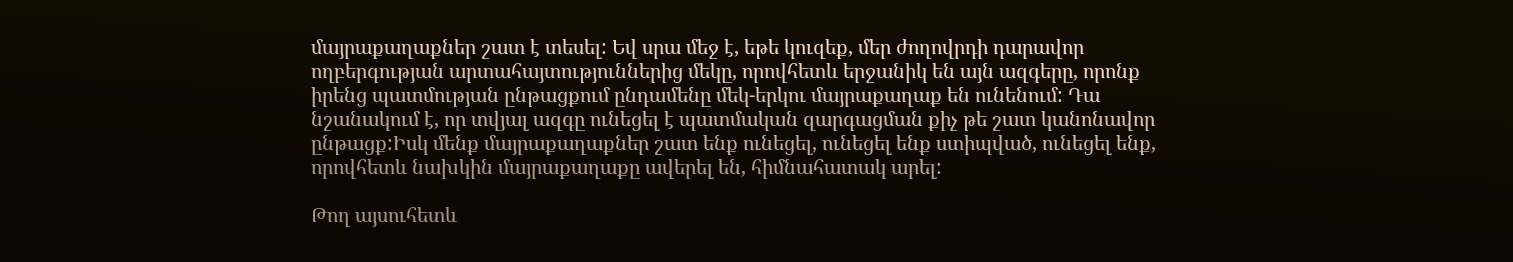մայրաքաղաքներ շատ է տեսել: Եվ սրա մեջ է, եթե կուզեք, մեր ժողովրդի դարավոր ողբերգության արտահայտություններից մեկը, որովհետև երջանիկ են այն ազգերը, որոնք իրենց պատմության ընթացքում ընդամենը մեկ-երկու մայրաքաղաք են ունենում: Դա նշանակում է, որ տվյալ ազգը ունեցել է պատմական զարգացման քիչ թե շատ կանոնավոր ընթացք:Իսկ մենք մայրաքաղաքներ շատ ենք ունեցել, ունեցել ենք ստիպված, ունեցել ենք, որովհետև նախկին մայրաքաղաքը ավերել են, հիմնահատակ արել:

Թող այսուհետև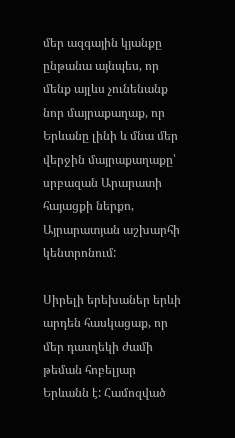մեր ազգային կյանքը ընթանա այնպես, որ մենք այլևս չունենանք նոր մայրաքաղաք, որ Երևանը լինի և մնա մեր վերջին մայրաքաղաքը՝ սրբազան Արարատի հայացքի ներքո, Այրարատյան աշխարհի կենտրոնում:

Սիրելի երեխաներ երևի արդեն հասկացաք, որ մեր դասղեկի ժամի թեման հոբելյար Երևանն է: Համոզված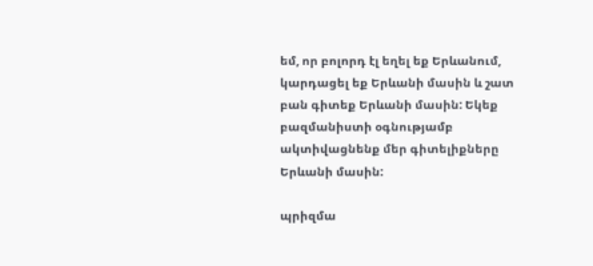եմ, որ բոլորդ էլ եղել եք Երևանում, կարդացել եք Երևանի մասին և շատ բան գիտեք Երևանի մասին: Եկեք բազմանիստի օգնությամբ ակտիվացնենք մեր գիտելիքները Երևանի մասին:

պրիզմա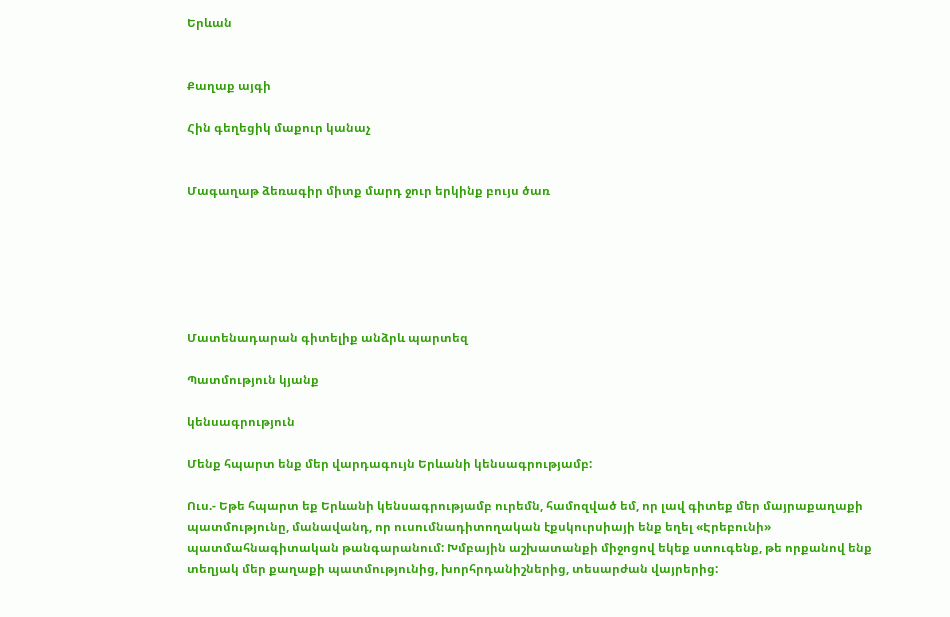Երևան


Քաղաք այգի

Հին գեղեցիկ մաքուր կանաչ


Մագաղաթ ձեռագիր միտք մարդ ջուր երկինք բույս ծառ






Մատենադարան գիտելիք անձրև պարտեզ

Պատմություն կյանք

կենսագրություն

Մենք հպարտ ենք մեր վարդագույն Երևանի կենսագրությամբ:

Ուս.- Եթե հպարտ եք Երևանի կենսագրությամբ ուրեմն, համոզված եմ, որ լավ գիտեք մեր մայրաքաղաքի պատմությունը, մանավանդ, որ ուսումնադիտողական էքսկուրսիայի ենք եղել «Էրեբունի» պատմահնագիտական թանգարանում: Խմբային աշխատանքի միջոցով եկեք ստուգենք, թե որքանով ենք տեղյակ մեր քաղաքի պատմությունից, խորհրդանիշներից, տեսարժան վայրերից: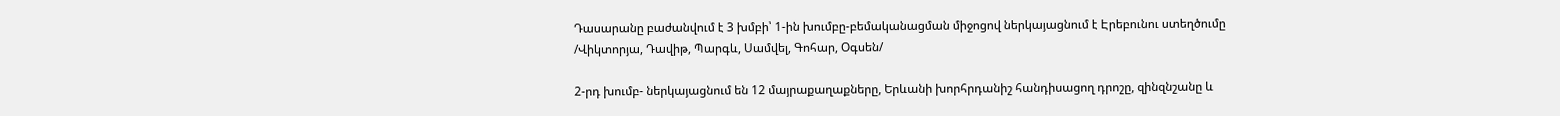Դասարանը բաժանվում է 3 խմբի՝ 1-ին խումբը-բեմականացման միջոցով ներկայացնում է Էրեբունու ստեղծումը /Վիկտորյա, Դավիթ, Պարգև, Սամվել, Գոհար, Օգսեն/

2-րդ խումբ- ներկայացնում են 12 մայրաքաղաքները, Երևանի խորհրդանիշ հանդիսացող դրոշը, զինզնշանը և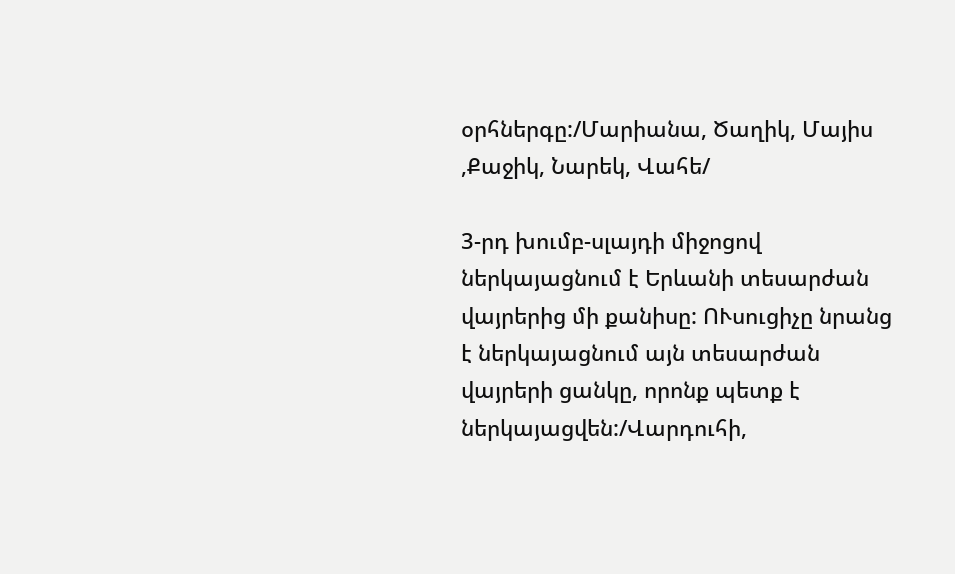օրհներգը:/Մարիանա, Ծաղիկ, Մայիս ,Քաջիկ, Նարեկ, Վահե/

3-րդ խումբ-սլայդի միջոցով ներկայացնում է Երևանի տեսարժան վայրերից մի քանիսը: ՈՒսուցիչը նրանց է ներկայացնում այն տեսարժան վայրերի ցանկը, որոնք պետք է ներկայացվեն:/Վարդուհի,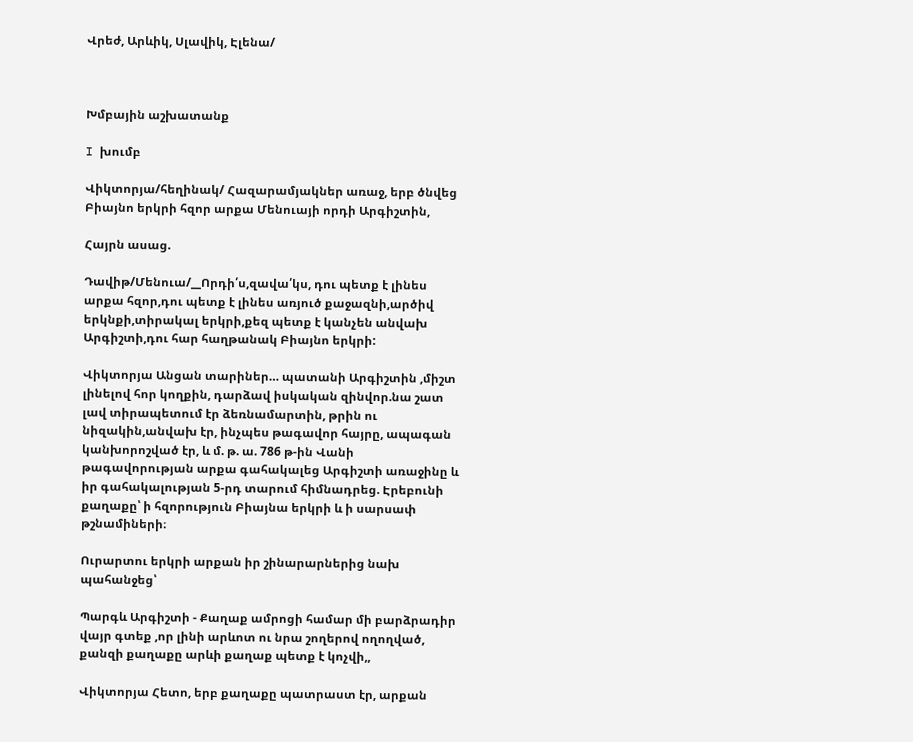Վրեժ, Արևիկ, Սլավիկ, Էլենա/



Խմբային աշխատանք

I խումբ

Վիկտորյա/հեղինակ/ Հազարամյակներ առաջ, երբ ծնվեց Բիայնո երկրի հզոր արքա Մենուայի որդի Արգիշտին,

Հայրն ասաց.

Դավիթ/Մենուա/__Որդի՛ս,զավա՛կս, դու պետք է լինես արքա հզոր,դու պետք է լինես առյուծ քաջազնի,արծիվ երկնքի,տիրակալ երկրի,քեզ պետք է կանչեն անվախ Արգիշտի,դու հար հաղթանակ Բիայնո երկրի:

Վիկտորյա Անցան տարիներ… պատանի Արգիշտին ,միշտ լինելով հոր կողքին, դարձավ իսկական զինվոր.նա շատ լավ տիրապետում էր ձեռնամարտին, թրին ու նիզակին,անվախ էր, ինչպես թագավոր հայրը, ապագան կանխորոշված էր, և մ. թ. ա. 786 թ-ին Վանի թագավորության արքա գահակալեց Արգիշտի առաջինը և իր գահակալության 5-րդ տարում հիմնադրեց. Էրեբունի քաղաքը՝ ի հզորություն Բիայնա երկրի և ի սարսափ թշնամիների։

Ուրարտու երկրի արքան իր շինարարներից նախ պահանջեց՝

Պարգև Արգիշտի - Քաղաք ամրոցի համար մի բարձրադիր վայր գտեք ,որ լինի արևոտ ու նրա շողերով ողողված, քանզի քաղաքը արևի քաղաք պետք է կոչվի,,

Վիկտորյա Հետո, երբ քաղաքը պատրաստ էր, արքան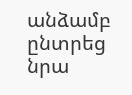անձամբ ընտրեց նրա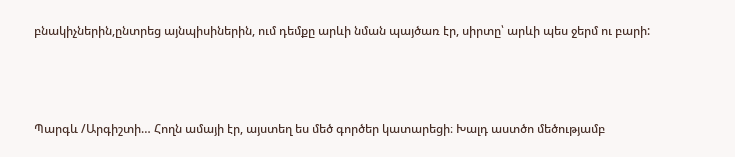բնակիչներին,ընտրեց այնպիսիներին, ում դեմքը արևի նման պայծառ էր, սիրտը՝ արևի պես ջերմ ու բարի:



Պարգև /Արգիշտի… Հողն ամայի էր, այստեղ ես մեծ գործեր կատարեցի։ Խալդ աստծո մեծությամբ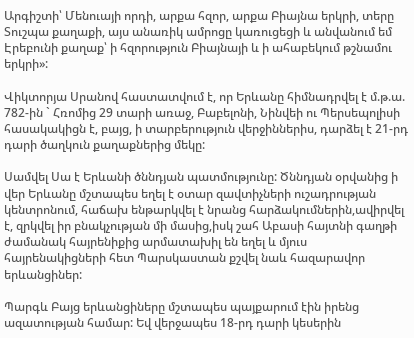Արգիշտի՝ Մենուայի որդի, արքա հզոր, արքա Բիայնա երկրի, տերը Տուշպա քաղաքի, այս անառիկ ամրոցը կառուցեցի և անվանում եմ Էրեբունի քաղաք՝ ի հզորություն Բիայնայի և ի ահաբեկում թշնամու երկրի»:

Վիկտորյա Սրանով հաստատվում է, որ Երևանը հիմնադրվել է մ.թ.ա. 782-ին ` Հռոմից 29 տարի առաջ, Բաբելոնի, Նինվեի ու Պերսեպոլիսի հասակակիցն է, բայց, ի տարբերություն վերջիններիս, դարձել է 21-րդ դարի ծաղկուն քաղաքներից մեկը:

Սամվել Սա է Երևանի ծննդյան պատմությունը: Ծննդյան օրվանից ի վեր Երևանը մշտապես եղել է օտար զավտիչների ուշադրության կենտրոնում, հաճախ ենթարկվել է նրանց հարձակումներին,ավիրվել է, զրկվել իր բնակչության մի մասից,իսկ շահ Աբասի հայտնի գաղթի ժամանակ հայրենիքից արմատախիլ են եղել և մյուս հայրենակիցների հետ Պարսկաստան քշվել նաև հազարավոր երևանցիներ:

Պարգև Բայց երևանցիները մշտապես պայքարում էին իրենց ազատության համար: Եվ վերջապես 18-րդ դարի կեսերին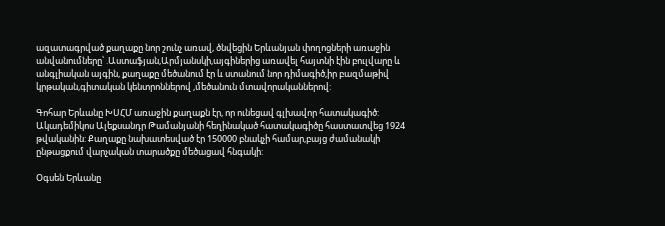ազատագրված քաղաքը նոր շունչ առավ, ծնվեցին Երևանյան փողոցների առաջին անվանումները՝ .Աստաֆյան,Արմյանսկի,այգիներից առավել հայտնի էին բուլվարը և անգլիական այգին, քաղաքը մեծանում էր և ստանում նոր դիմագիծ,իր բազմաթիվ կրթական,գիտական կենտրոններով ,մեծանուն մտավորականներով:

Գոհար Երևանը ԽՍՀՄ առաջին քաղաքն էր, որ ունեցավ գլխավոր հատակագիծ: Ակադեմիկոս Ալեքսանդր Թամանյանի հեղինակած հատակագիծը հաստատվեց 1924 թվականին: Քաղաքը նախատեսված էր 150000 բնակչի համար,բայց ժամանակի ընթացքում վարչական տարածքը մեծացավ հնգակի:

Օգսեն Երևանը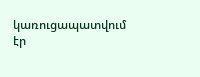կառուցապատվում էր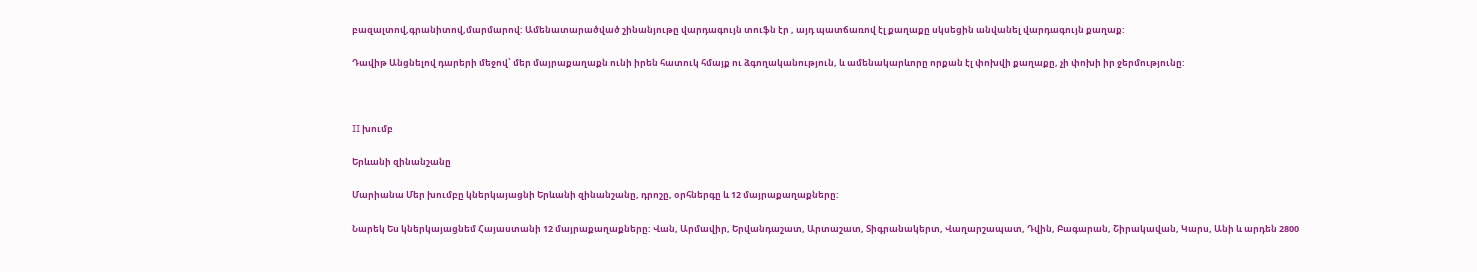բազալտով,գրանիտով,մարմարով: Ամենատարածված շինանյութը վարդագույն տուֆն էր , այդ պատճառով էլ քաղաքը սկսեցին անվանել վարդագույն քաղաք:

Դավիթ Անցնելով դարերի մեջով՝ մեր մայրաքաղաքն ունի իրեն հատուկ հմայք ու ձգողականություն, և ամենակարևորը որքան էլ փոխվի քաղաքը, չի փոխի իր ջերմությունը:



II խումբ

Երևանի զինանշանը

Մարիանա Մեր խումբը կներկայացնի Երևանի զինանշանը, դրոշը, օրհներգը և 12 մայրաքաղաքները:

Նարեկ Ես կներկայացնեմ Հայաստանի 12 մայրաքաղաքները: Վան, Արմավիր, Երվանդաշատ, Արտաշատ, Տիգրանակերտ, Վաղարշապատ, Դվին, Բագարան, Շիրակավան, Կարս, Անի և արդեն 2800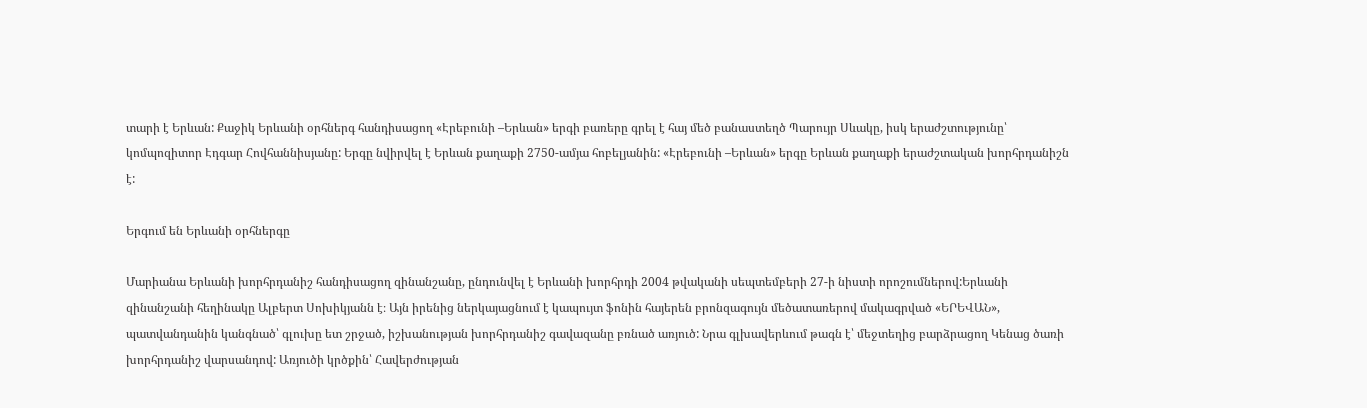տարի է Երևան: Քաջիկ Երևանի օրհներգ հանդիսացող «Էրեբունի –Երևան» երգի բառերը գրել է հայ մեծ բանաստեղծ Պարույր Սևակը, իսկ երաժշտությունը՝ կոմպոզիտոր Էդգար Հովհաննիսյանը: Երգը նվիրվել է Երևան քաղաքի 2750-ամյա հոբելյանին: «Էրեբունի –Երևան» երգը Երևան քաղաքի երաժշտական խորհրդանիշն է:

Երգում են Երևանի օրհներգը

Մարիանա Երևանի խորհրդանիշ հանդիսացող զինանշանը, ընդունվել է Երևանի խորհրդի 2004 թվականի սեպտեմբերի 27-ի նիստի որոշումներով:Երևանի զինանշանի հեղինակը Ալբերտ Սոխիկյանն է։ Այն իրենից ներկայացնում է կապույտ ֆոնին հայերեն բրոնզագույն մեծատառերով մակագրված «ԵՐԵՎԱՆ», պատվանդանին կանգնած՝ գլուխը ետ շրջած, իշխանության խորհրդանիշ գավազանը բռնած առյուծ: Նրա գլխավերևում թագն է՝ մեջտեղից բարձրացող Կենաց ծառի խորհրդանիշ վարսանդով: Առյուծի կրծքին՝ Հավերժության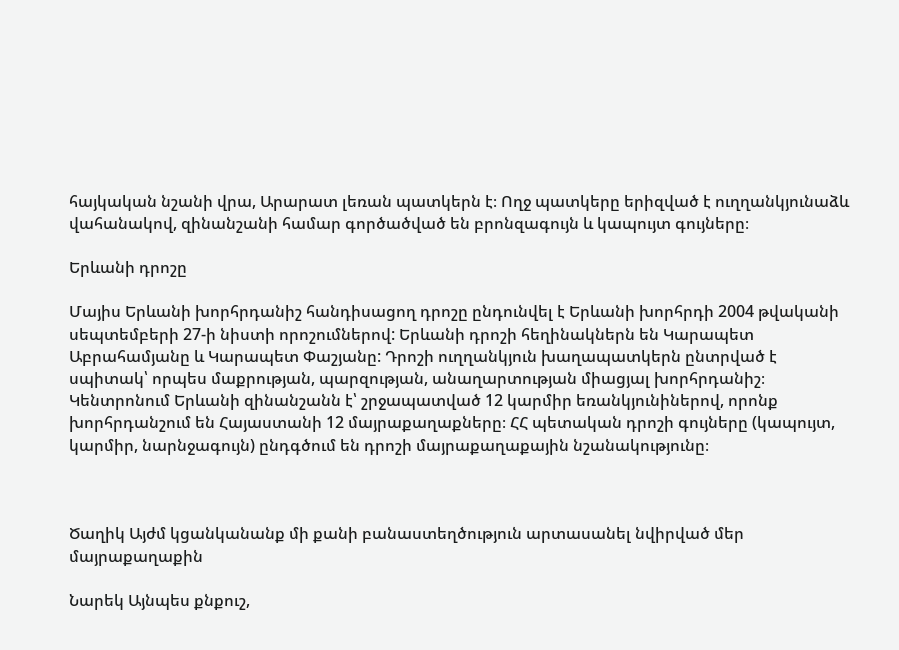հայկական նշանի վրա, Արարատ լեռան պատկերն է։ Ողջ պատկերը երիզված է ուղղանկյունաձև վահանակով, զինանշանի համար գործածված են բրոնզագույն և կապույտ գույները։

Երևանի դրոշը

Մայիս Երևանի խորհրդանիշ հանդիսացող դրոշը ընդունվել է Երևանի խորհրդի 2004 թվականի սեպտեմբերի 27-ի նիստի որոշումներով: Երևանի դրոշի հեղինակներն են Կարապետ Աբրահամյանը և Կարապետ Փաշյանը: Դրոշի ուղղանկյուն խաղապատկերն ընտրված է սպիտակ՝ որպես մաքրության, պարզության, անաղարտության միացյալ խորհրդանիշ։ Կենտրոնում Երևանի զինանշանն է՝ շրջապատված 12 կարմիր եռանկյունիներով, որոնք խորհրդանշում են Հայաստանի 12 մայրաքաղաքները։ ՀՀ պետական դրոշի գույները (կապույտ, կարմիր, նարնջագույն) ընդգծում են դրոշի մայրաքաղաքային նշանակությունը։



Ծաղիկ Այժմ կցանկանանք մի քանի բանաստեղծություն արտասանել նվիրված մեր մայրաքաղաքին

Նարեկ Այնպես քնքուշ,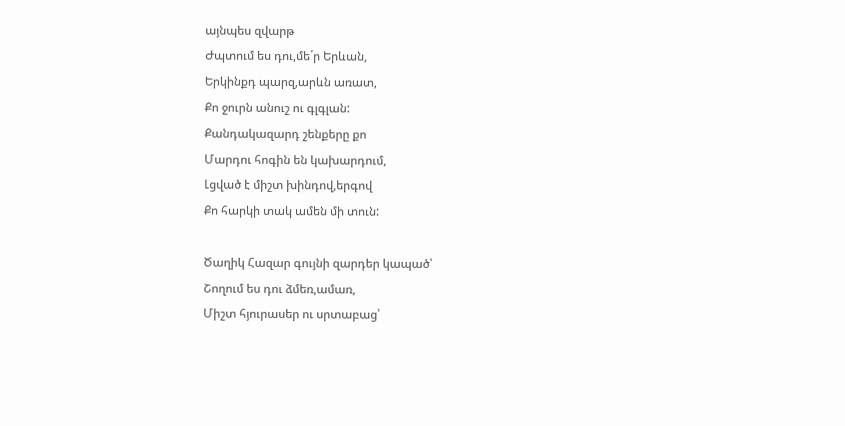այնպես զվարթ
Ժպտում ես դու,մե´ր Երևան,
Երկինքդ պարզ,արևն առատ,
Քո ջուրն անուշ ու գլգլան:
Քանդակազարդ շենքերը քո
Մարդու հոգին են կախարդում,
Լցված է միշտ խինդով,երգով
Քո հարկի տակ ամեն մի տուն:

Ծաղիկ Հազար գույնի զարդեր կապած՝
Շողում ես դու ձմեռ,ամառ,
Միշտ հյուրասեր ու սրտաբաց՝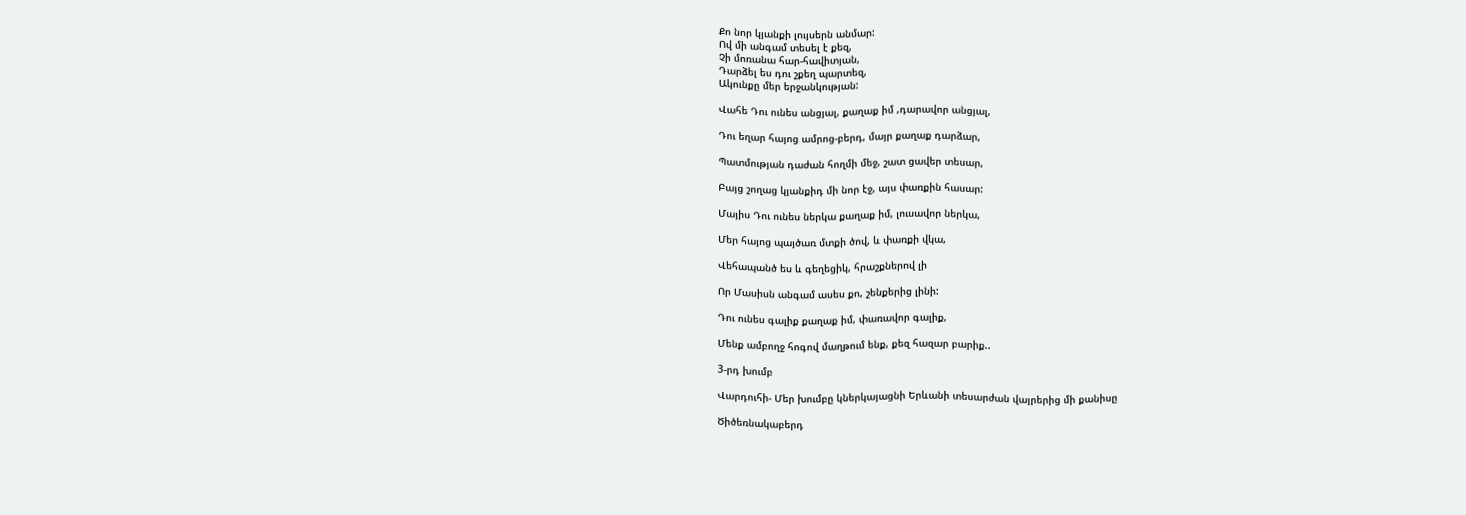Քո նոր կյանքի լույսերն անմար:
Ով մի անգամ տեսել է քեզ,
Չի մոռանա հար-հավիտյան,
Դարձել ես դու շքեղ պարտեզ,
Ակունքը մեր երջանկության:

Վահե Դու ունես անցյալ, քաղաք իմ ,դարավոր անցյալ,

Դու եղար հայոց ամրոց-բերդ, մայր քաղաք դարձար,

Պատմության դաժան հողմի մեջ, շատ ցավեր տեսար,

Բայց շողաց կյանքիդ մի նոր էջ, այս փառքին հասար:

Մայիս Դու ունես ներկա քաղաք իմ, լուսավոր ներկա,

Մեր հայոց պայծառ մտքի ծով, և փառքի վկա,

Վեհապանծ ես և գեղեցիկ, հրաշքներով լի

Որ Մասիսն անգամ ասես քո, շենքերից լինի:

Դու ունես գալիք քաղաք իմ, փառավոր գալիք,

Մենք ամբողջ հոգով մաղթում ենք, քեզ հազար բարիք..

3-րդ խումբ

Վարդուհի- Մեր խումբը կներկայացնի Երևանի տեսարժան վայրերից մի քանիսը

Ծիծեռնակաբերդ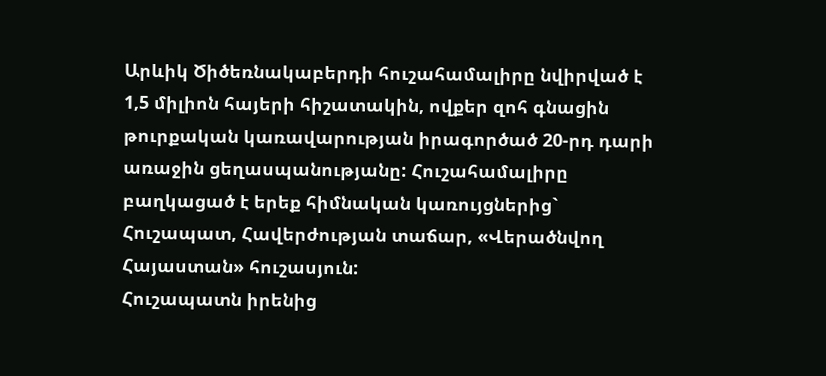Արևիկ Ծիծեռնակաբերդի հուշահամալիրը նվիրված է 1,5 միլիոն հայերի հիշատակին, ովքեր զոհ գնացին թուրքական կառավարության իրագործած 20-րդ դարի առաջին ցեղասպանությանը: Հուշահամալիրը բաղկացած է երեք հիմնական կառույցներից` Հուշապատ, Հավերժության տաճար, «Վերածնվող Հայաստան» հուշասյուն:
Հուշապատն իրենից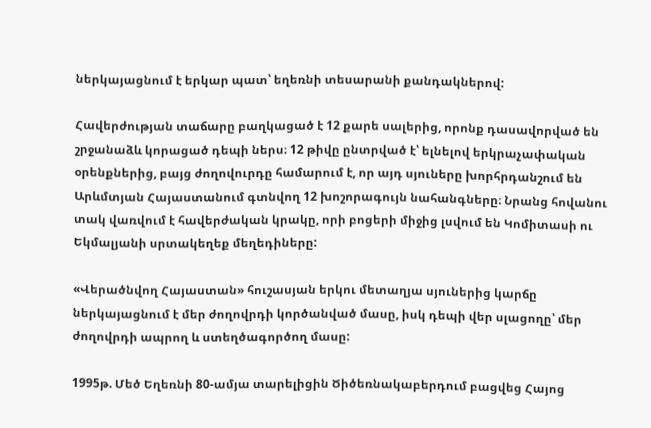ներկայացնում է երկար պատ՝ եղեռնի տեսարանի քանդակներով:

Հավերժության տաճարը բաղկացած է 12 քարե սալերից, որոնք դասավորված են շրջանաձև կորացած դեպի ներս։ 12 թիվը ընտրված է՝ ելնելով երկրաչափական օրենքներից, բայց ժողովուրդը համարում է, որ այդ սյուները խորհրդանշում են Արևմտյան Հայաստանում գտնվող 12 խոշորագույն նահանգները։ Նրանց հովանու տակ վառվում է հավերժական կրակը, որի բոցերի միջից լսվում են Կոմիտասի ու Եկմալյանի սրտակեղեք մեղեդիները:

«Վերածնվող Հայաստան» հուշասյան երկու մետաղյա սյուներից կարճը ներկայացնում է մեր ժողովրդի կործանված մասը, իսկ դեպի վեր սլացողը՝ մեր ժողովրդի ապրող և ստեղծագործող մասը:

1995թ. Մեծ Եղեռնի 80-ամյա տարելիցին Ծիծեռնակաբերդում բացվեց Հայոց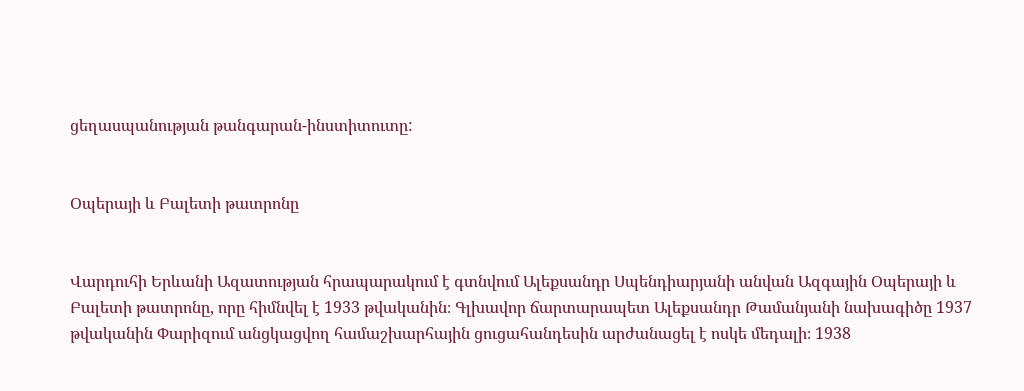ցեղասպանության թանգարան-ինստիտուտը:


Օպերայի և Բալետի թատրոնը


Վարդուհի Երևանի Ազատության հրապարակում է գտնվում Ալեքսանդր Սպենդիարյանի անվան Ազգային Օպերայի և Բալետի թատրոնը, որը հիմնվել է 1933 թվականին։ Գլխավոր ճարտարապետ Ալեքսանդր Թամանյանի նախագիծը 1937 թվականին Փարիզում անցկացվող համաշխարհային ցուցահանդեսին արժանացել է ոսկե մեդալի։ 1938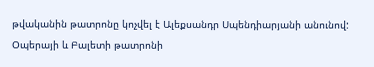թվականին թատրոնը կոչվել է Ալեքսանդր Սպենդիարյանի անունով: Օպերայի և Բալետի թատրոնի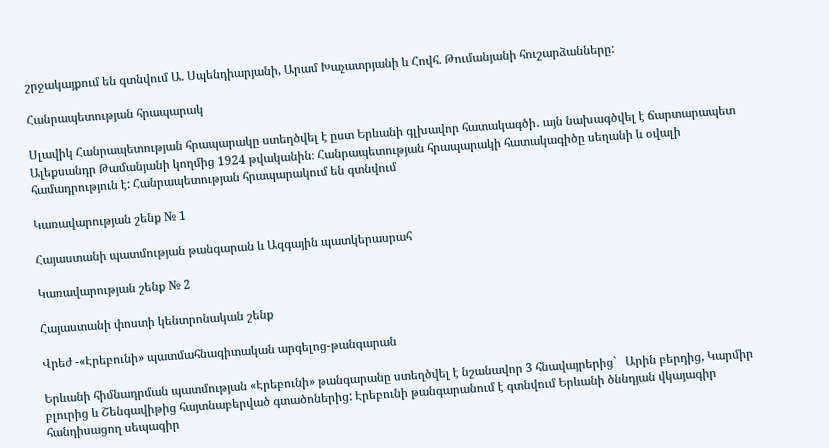շրջակայքում են գտնվում Ա. Սպենդիարյանի, Արամ Խաչատրյանի և Հովհ. Թումանյանի հուշարձանները:

Հանրապետության հրապարակ

Սլավիկ Հանրապետության հրապարակը ստեղծվել է ըստ Երևանի գլխավոր հատակագծի․ այն նախագծվել է ճարտարապետ Ալեքսանդր Թամանյանի կողմից 1924 թվականին։ Հանրապետության հրապարակի հատակագիծը սեղանի և օվալի համադրություն է: Հանրապետության հրապարակում են գտնվում

Կառավարության շենք № 1

Հայաստանի պատմության թանգարան և Ազգային պատկերասրահ

Կառավարության շենք № 2

Հայաստանի փոստի կենտրոնական շենք

Վրեժ -«Էրեբունի» պատմահնագիտական արգելոց-թանգարան

Երևանի հիմնադրման պատմության «Էրեբունի» թանգարանը ստեղծվել է նշանավոր 3 հնավայրերից`   Արին բերդից, Կարմիր բլուրից և Շենգավիթից հայտնաբերված գտածոներից: Էրեբունի թանգարանում է գտնվում Երևանի ծննդյան վկայագիր հանդիսացող սեպագիր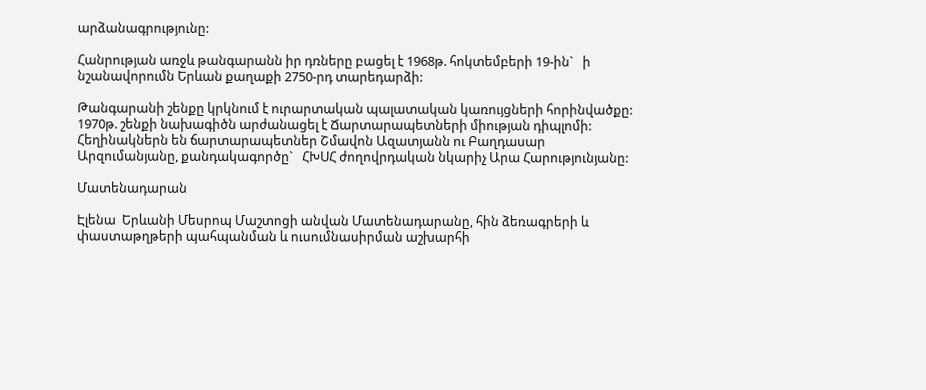արձանագրությունը:

Հանրության առջև թանգարանն իր դռները բացել է 1968թ. հոկտեմբերի 19-ին`   ի նշանավորումն Երևան քաղաքի 2750-րդ տարեդարձի:

Թանգարանի շենքը կրկնում է ուրարտական պալատական կառույցների հորինվածքը: 1970թ. շենքի նախագիծն արժանացել է Ճարտարապետների միության դիպլոմի: Հեղինակներն են ճարտարապետներ Շմավոն Ազատյանն ու Բաղդասար Արզումանյանը, քանդակագործը`   ՀԽՍՀ ժողովրդական նկարիչ Արա Հարությունյանը:

Մատենադարան

Էլենա  Երևանի Մեսրոպ Մաշտոցի անվան Մատենադարանը, հին ձեռագրերի և փաստաթղթերի պահպանման և ուսումնասիրման աշխարհի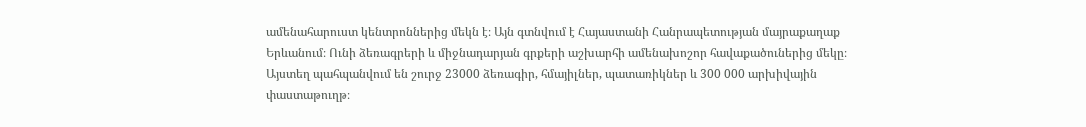ամենահարուստ կենտրոններից մեկն է։ Այն գտնվում է Հայաստանի Հանրապետության մայրաքաղաք Երևանում։ Ունի ձեռագրերի և միջնադարյան գրքերի աշխարհի ամենախոշոր հավաքածուներից մեկը։ Այստեղ պահպանվում են շուրջ 23000 ձեռագիր, հմայիլներ, պատառիկներ և 300 000 արխիվային փաստաթուղթ։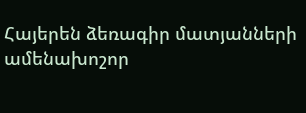Հայերեն ձեռագիր մատյանների ամենախոշոր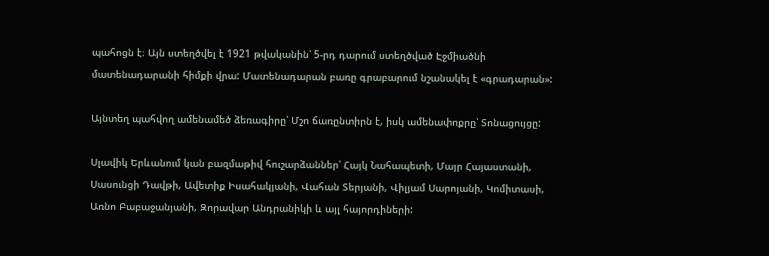պահոցն է։ Այն ստեղծվել է 1921 թվականին՝ 5-րդ դարում ստեղծված Էջմիածնի մատենադարանի հիմքի վրա: Մատենադարան բառը գրաբարում նշանակել է «գրադարան»:

Այնտեղ պահվող ամենամեծ ձեռագիրը՝ Մշո ճառընտիրն է, իսկ ամենափոքրը՝ Տոնացույցը:

Սլավիկ Երևանում կան բազմաթիվ հուշարձաններ՝ Հայկ Նահապետի, Մայր Հայաստանի, Սասունցի Դավթի, Ավետիք Իսահակյանի, Վահան Տերյանի, Վիլյամ Սարոյանի, Կոմիտասի, Առնո Բաբաջանյանի, Զորավար Անդրանիկի և այլ հայորդիների: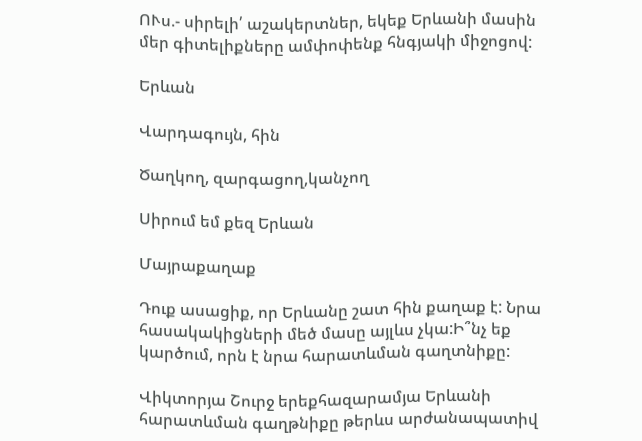ՈՒս.- սիրելի՛ աշակերտներ, եկեք Երևանի մասին մեր գիտելիքները ամփոփենք հնգյակի միջոցով:

Երևան

Վարդագույն, հին

Ծաղկող, զարգացող,կանչող

Սիրում եմ քեզ Երևան

Մայրաքաղաք

Դուք ասացիք, որ Երևանը շատ հին քաղաք է: Նրա հասակակիցների մեծ մասը այլևս չկա:Ի՞նչ եք կարծում, որն է նրա հարատևման գաղտնիքը:

Վիկտորյա Շուրջ երեքհազարամյա Երևանի հարատևման գաղթնիքը թերևս արժանապատիվ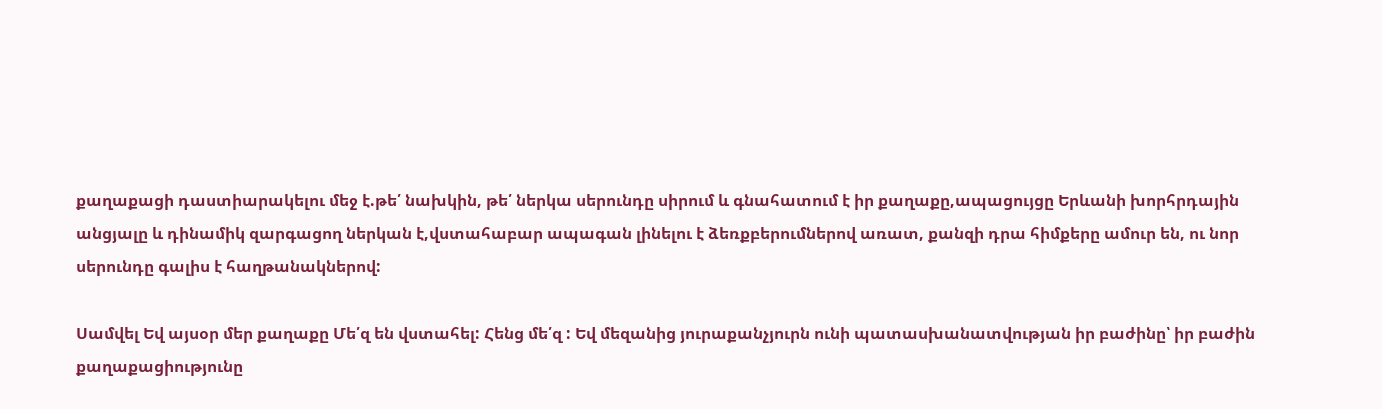քաղաքացի դաստիարակելու մեջ է.թե՛ նախկին, թե՛ ներկա սերունդը սիրում և գնահատում է իր քաղաքը,ապացույցը Երևանի խորհրդային անցյալը և դինամիկ զարգացող ներկան է,վստահաբար ապագան լինելու է ձեռքբերումներով առատ, քանզի դրա հիմքերը ամուր են, ու նոր սերունդը գալիս է հաղթանակներով:

Սամվել Եվ այսօր մեր քաղաքը Մե՛զ են վստահել: Հենց մե՛զ : Եվ մեզանից յուրաքանչյուրն ունի պատասխանատվության իր բաժինը՝ իր բաժին քաղաքացիությունը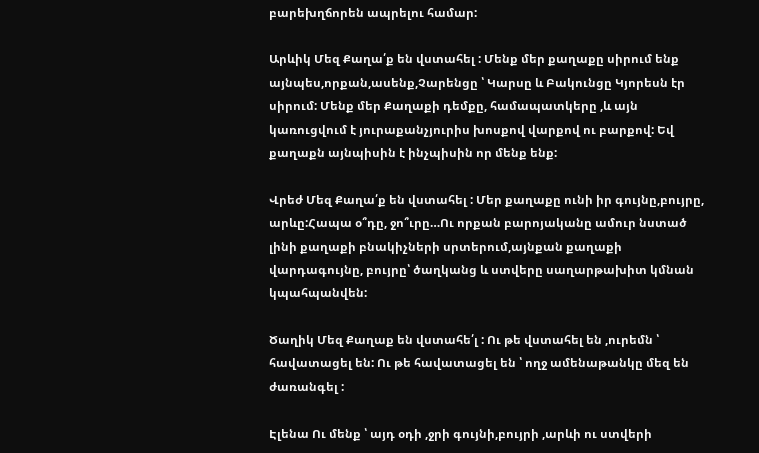բարեխղճորեն ապրելու համար:

Արևիկ Մեզ Քաղա՛ք են վստահել : Մենք մեր քաղաքը սիրում ենք այնպես,որքան,ասենք,Չարենցը ՝ Կարսը և Բակունցը Կյորեսն էր սիրում: Մենք մեր Քաղաքի դեմքը, համապատկերը ,և այն կառուցվում է յուրաքանչյուրիս խոսքով վարքով ու բարքով: Եվ քաղաքն այնպիսին է ինչպիսին որ մենք ենք:

Վրեժ Մեզ Քաղա՛ք են վստահել : Մեր քաղաքը ունի իր գույնը,բույրը, արևը:Հապա օ՞դը, ջո՞ւրը…Ու որքան բարոյականը ամուր նստած լինի քաղաքի բնակիչների սրտերում,այնքան քաղաքի վարդագույնը, բույրը՝ ծաղկանց և ստվերը սաղարթախիտ կմնան կպահպանվեն:

Ծաղիկ Մեզ Քաղաք են վստահե՛լ : Ու թե վստահել են ,ուրեմն ՝ հավատացել են: Ու թե հավատացել են ՝ ողջ ամենաթանկը մեզ են ժառանգել :

Էլենա Ու մենք ՝ այդ օդի ,ջրի գույնի,բույրի ,արևի ու ստվերի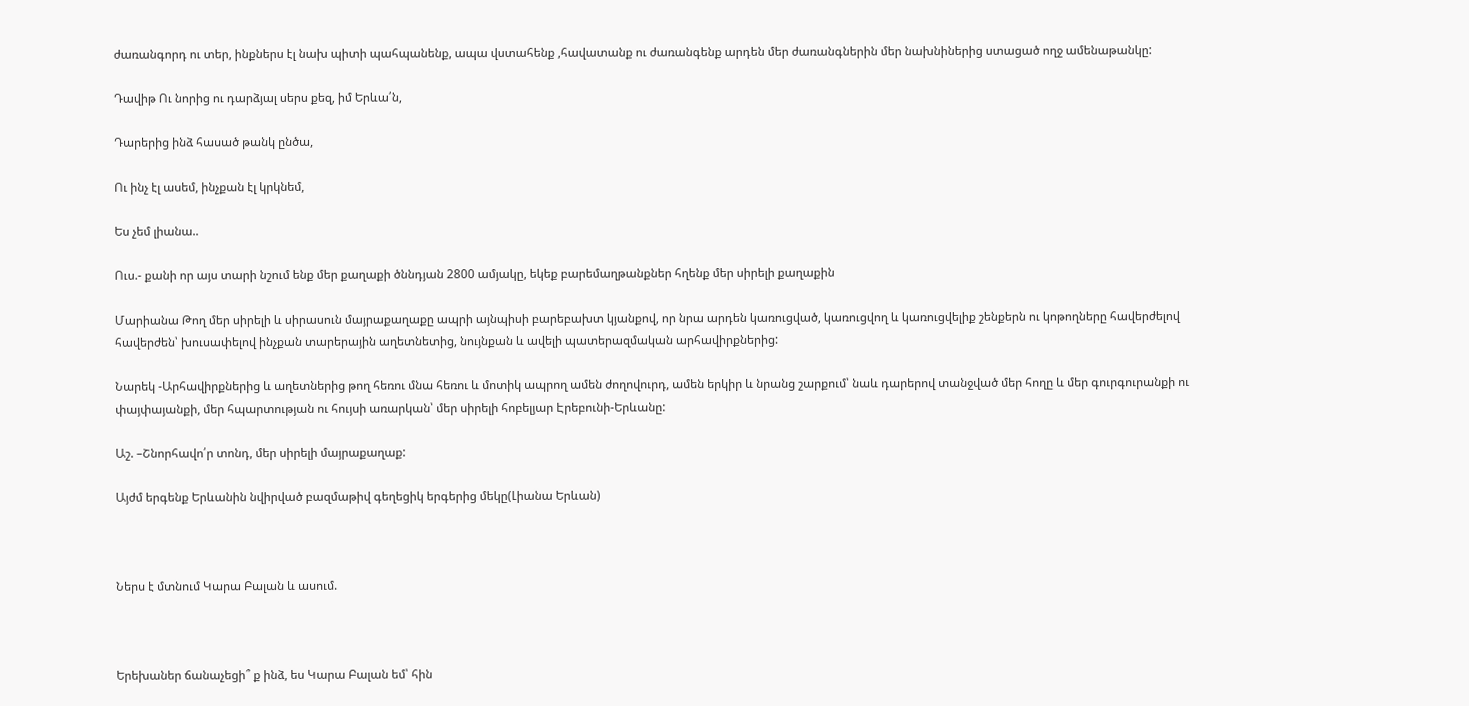ժառանգորդ ու տեր, ինքներս էլ նախ պիտի պահպանենք, ապա վստահենք ,հավատանք ու ժառանգենք արդեն մեր ժառանգներին մեր նախնիներից ստացած ողջ ամենաթանկը:

Դավիթ Ու նորից ու դարձյալ սերս քեզ, իմ Երևա՛ն,

Դարերից ինձ հասած թանկ ընծա,

Ու ինչ էլ ասեմ, ինչքան էլ կրկնեմ,

Ես չեմ լիանա..

Ուս.- քանի որ այս տարի նշում ենք մեր քաղաքի ծննդյան 2800 ամյակը, եկեք բարեմաղթանքներ հղենք մեր սիրելի քաղաքին

Մարիանա Թող մեր սիրելի և սիրասուն մայրաքաղաքը ապրի այնպիսի բարեբախտ կյանքով, որ նրա արդեն կառուցված, կառուցվող և կառուցվելիք շենքերն ու կոթողները հավերժելով հավերժեն՝ խուսափելով ինչքան տարերային աղետնետից, նույնքան և ավելի պատերազմական արհավիրքներից:

Նարեկ -Արհավիրքներից և աղետներից թող հեռու մնա հեռու և մոտիկ ապրող ամեն ժողովուրդ, ամեն երկիր և նրանց շարքում՝ նաև դարերով տանջված մեր հողը և մեր գուրգուրանքի ու փայփայանքի, մեր հպարտության ու հույսի առարկան՝ մեր սիրելի հոբելյար Էրեբունի-Երևանը:

Աշ. –Շնորհավո՛ր տոնդ, մեր սիրելի մայրաքաղաք:

Այժմ երգենք Երևանին նվիրված բազմաթիվ գեղեցիկ երգերից մեկը(Լիանա Երևան)



Ներս է մտնում Կարա Բալան և ասում.



Երեխաներ ճանաչեցի՞ ք ինձ, ես Կարա Բալան եմ՝ հին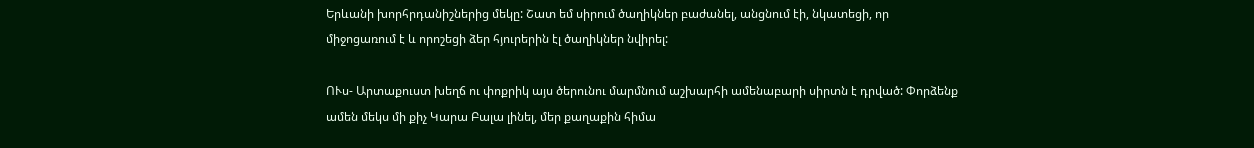Երևանի խորհրդանիշներից մեկը: Շատ եմ սիրում ծաղիկներ բաժանել, անցնում էի, նկատեցի, որ միջոցառում է և որոշեցի ձեր հյուրերին էլ ծաղիկներ նվիրել:

ՈՒս- Արտաքուստ խեղճ ու փոքրիկ այս ծերունու մարմնում աշխարհի ամենաբարի սիրտն է դրված: Փորձենք ամեն մեկս մի քիչ Կարա Բալա լինել, մեր քաղաքին հիմա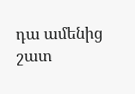դա ամենից շատ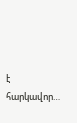է հարկավոր…